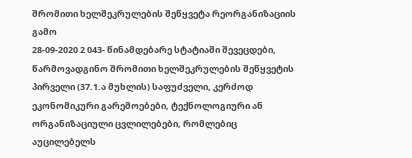შრომითი ხელშეკრულების შეწყვეტა რეორგანიზაციის გამო
28-09-2020 2 043- წინამდებარე სტატიაში შევეცდები, წარმოვადგინო შრომითი ხელშეკრულების შეწყვეტის პირველი (37.1.ა მუხლის) საფუძველი, კერძოდ ეკონომიკური გარემოებები, ტექნოლოგიური ან ორგანიზაციული ცვლილებები, რომლებიც აუცილებელს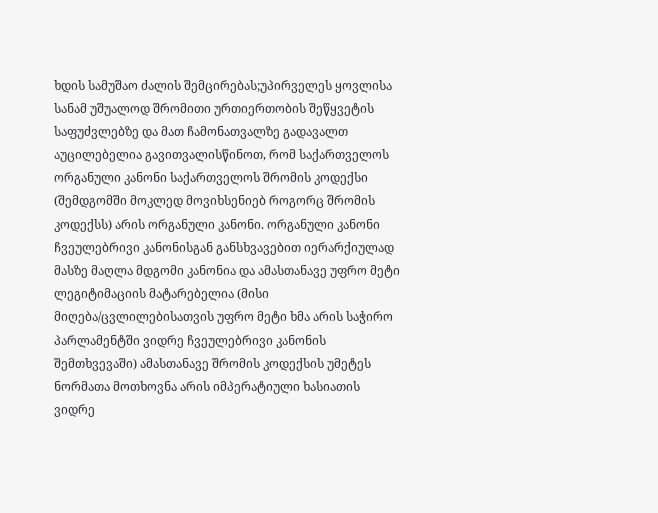ხდის სამუშაო ძალის შემცირებას;უპირველეს ყოვლისა სანამ უშუალოდ შრომითი ურთიერთობის შეწყვეტის საფუძვლებზე და მათ ჩამონათვალზე გადავალთ აუცილებელია გავითვალისწინოთ, რომ საქართველოს ორგანული კანონი საქართველოს შრომის კოდექსი (შემდგომში მოკლედ მოვიხსენიებ როგორც შრომის კოდექსს) არის ორგანული კანონი. ორგანული კანონი ჩვეულებრივი კანონისგან განსხვავებით იერარქიულად მასზე მაღლა მდგომი კანონია და ამასთანავე უფრო მეტი ლეგიტიმაციის მატარებელია (მისი მიღება/ცვლილებისათვის უფრო მეტი ხმა არის საჭირო პარლამენტში ვიდრე ჩვეულებრივი კანონის შემთხვევაში) ამასთანავე შრომის კოდექსის უმეტეს ნორმათა მოთხოვნა არის იმპერატიული ხასიათის ვიდრე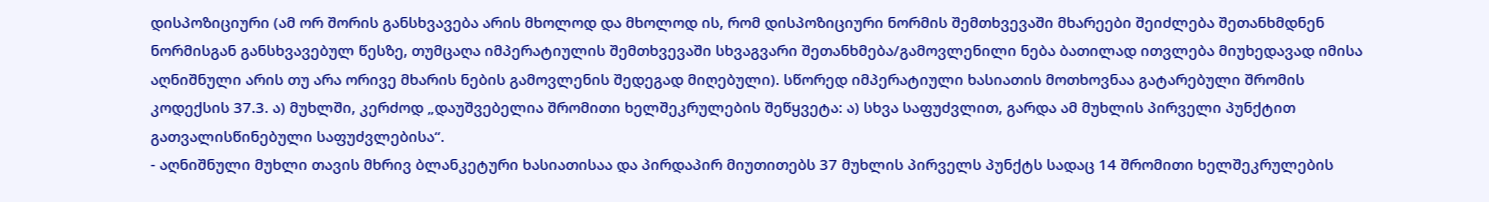დისპოზიციური (ამ ორ შორის განსხვავება არის მხოლოდ და მხოლოდ ის, რომ დისპოზიციური ნორმის შემთხვევაში მხარეები შეიძლება შეთანხმდნენ ნორმისგან განსხვავებულ წესზე, თუმცაღა იმპერატიულის შემთხვევაში სხვაგვარი შეთანხმება/გამოვლენილი ნება ბათილად ითვლება მიუხედავად იმისა აღნიშნული არის თუ არა ორივე მხარის ნების გამოვლენის შედეგად მიღებული). სწორედ იმპერატიული ხასიათის მოთხოვნაა გატარებული შრომის კოდექსის 37.3. ა) მუხლში, კერძოდ „დაუშვებელია შრომითი ხელშეკრულების შეწყვეტა: ა) სხვა საფუძვლით, გარდა ამ მუხლის პირველი პუნქტით გათვალისწინებული საფუძვლებისა“.
- აღნიშნული მუხლი თავის მხრივ ბლანკეტური ხასიათისაა და პირდაპირ მიუთითებს 37 მუხლის პირველს პუნქტს სადაც 14 შრომითი ხელშეკრულების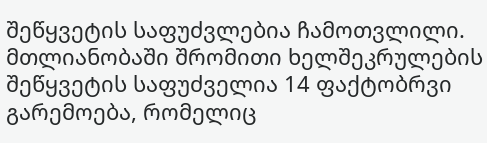შეწყვეტის საფუძვლებია ჩამოთვლილი. მთლიანობაში შრომითი ხელშეკრულების შეწყვეტის საფუძველია 14 ფაქტობრვი გარემოება, რომელიც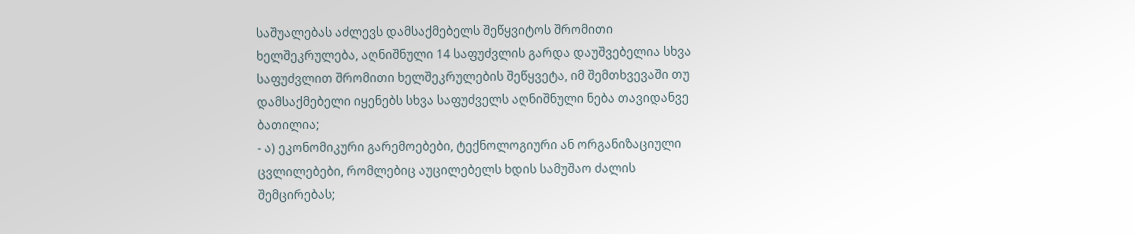საშუალებას აძლევს დამსაქმებელს შეწყვიტოს შრომითი ხელშეკრულება, აღნიშნული 14 საფუძვლის გარდა დაუშვებელია სხვა საფუძვლით შრომითი ხელშეკრულების შეწყვეტა, იმ შემთხვევაში თუ დამსაქმებელი იყენებს სხვა საფუძველს აღნიშნული ნება თავიდანვე ბათილია;
- ა) ეკონომიკური გარემოებები, ტექნოლოგიური ან ორგანიზაციული ცვლილებები, რომლებიც აუცილებელს ხდის სამუშაო ძალის შემცირებას;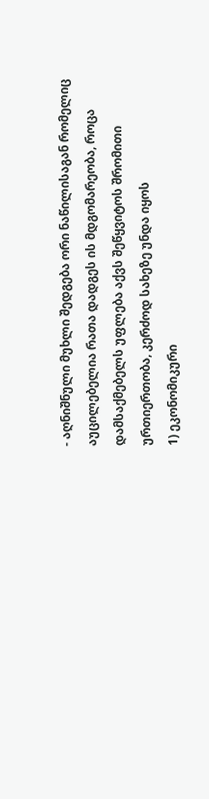- აღნიშნული მუხლი შედგება ორი ნაწილისაგან რომელიც აუცილებელია რათა დადგეს ის მდგომარეობა, როცა დამსაქმებელს უფლება აქვს შეწყვიტოს შრომითი ურთიერთობა, კერძოდ სახეზე უნდა იყოს
1) ეკონომიკური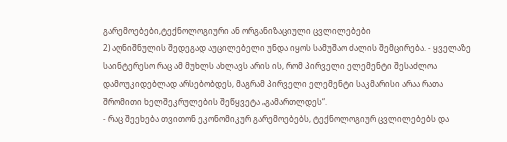გარემოებები,ტექნოლოგიური ან ორგანიზაციული ცვლილებები
2) აღნიშნულის შედეგად აუცილებელი უნდა იყოს სამუშაო ძალის შემცირება. - ყველაზე საინტერესო რაც ამ მუხლს ახლავს არის ის, რომ პირველი ელემენტი შესაძლოა დამოუკიდებლად არსებობდეს, მაგრამ პირველი ელემენტი საკმარისი არაა რათა შრომითი ხელშეკრულების შეწყვეტა „გამართლდეს“.
- რაც შეეხება თვითონ ეკონომიკურ გარემოებებს, ტექნოლოგიურ ცვლილებებს და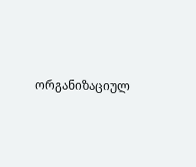ორგანიზაციულ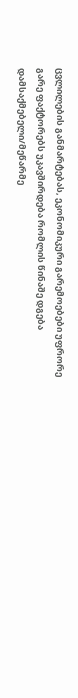ცვლილების განმარტებას, ეკონომიკური გარემოებები უფრორე გარე ფაქტორებს უკავშირდება რომლის წინაშე დგება დამსაქმებელი/მეწარმე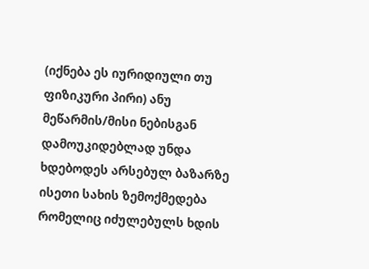(იქნება ეს იურიდიული თუ ფიზიკური პირი) ანუ მეწარმის/მისი ნებისგან დამოუკიდებლად უნდა ხდებოდეს არსებულ ბაზარზე ისეთი სახის ზემოქმედება რომელიც იძულებულს ხდის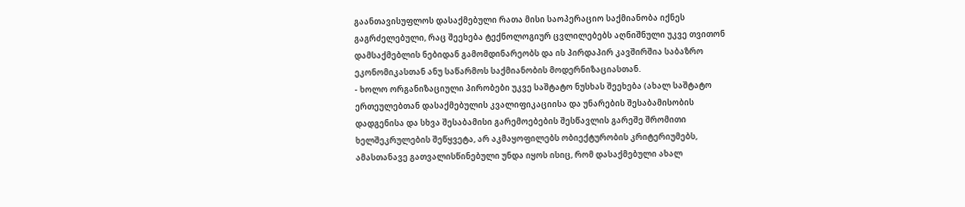გაანთავისუფლოს დასაქმებული რათა მისი საოპერაციო საქმიანობა იქნეს გაგრძელებული, რაც შეეხება ტექნოლოგიურ ცვლილებებს აღნიშნული უკვე თვითონ დამსაქმებლის ნებიდან გამომდინარეობს და ის პირდაპირ კავშირშია საბაზრო ეკონომიკასთან ანუ საწარმოს საქმიანობის მოდერნიზაციასთან.
- ხოლო ორგანიზაციული პირობები უკვე საშტატო ნუსხას შეეხება (ახალ საშტატო ერთეულებთან დასაქმებულის კვალიფიკაციისა და უნარების შესაბამისობის დადგენისა და სხვა შესაბამისი გარემოებების შესწავლის გარეშე შრომითი ხელშეკრულების შეწყვეტა, არ აკმაყოფილებს ობიექტურობის კრიტერიუმებს, ამასთანავე გათვალისწინებული უნდა იყოს ისიც, რომ დასაქმებული ახალ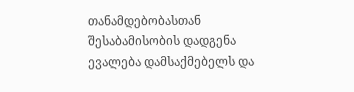თანამდებობასთან შესაბამისობის დადგენა ევალება დამსაქმებელს და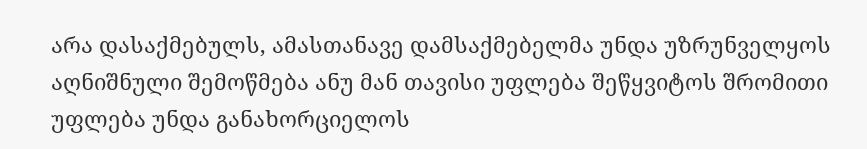არა დასაქმებულს, ამასთანავე დამსაქმებელმა უნდა უზრუნველყოს აღნიშნული შემოწმება ანუ მან თავისი უფლება შეწყვიტოს შრომითი უფლება უნდა განახორციელოს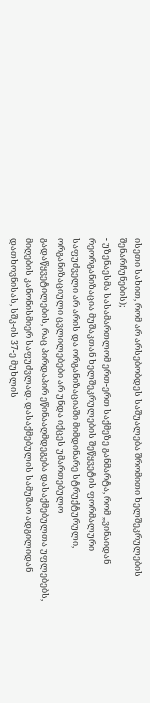ისეთი სახით, რომ არ არსებობდეს საშუალება შრომითი ხელშეკრულების შენარჩუნების);
- უზენაესმა სასამართლომ ერთ-ერთ საქმეზე განმარტა, რომ „ვინაიდან რეორგანიზაცია მუშაკთან ხელშეკრულების შეწყვეტის ფორმალური საფუძველი არ არის და ორგანიზაციაში მიმდინარე სტრუქტურული, ორგანიზაციული ცვლილებები არ უნდა იქცეს უმართებულო გადაწყვეტილების, რაც პირდაპირ ეწინააღმდეგება დასაქმებულთა უფლებებს, მიღების კანონისმიერ საფუძვლად. დასაქმებულის სამუშაო ადგილიდან დათხოვნისას, სშკ-ის 37-ე მუხლის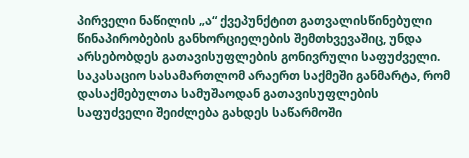პირველი ნაწილის „ა“ ქვეპუნქტით გათვალისწინებული წინაპირობების განხორციელების შემთხვევაშიც, უნდა არსებობდეს გათავისუფლების გონივრული საფუძველი. საკასაციო სასამართლომ არაერთ საქმეში განმარტა, რომ დასაქმებულთა სამუშაოდან გათავისუფლების საფუძველი შეიძლება გახდეს საწარმოში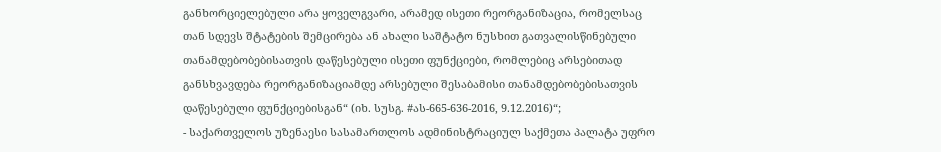განხორციელებული არა ყოველგვარი, არამედ ისეთი რეორგანიზაცია, რომელსაც თან სდევს შტატების შემცირება ან ახალი საშტატო ნუსხით გათვალისწინებული თანამდებობებისათვის დაწესებული ისეთი ფუნქციები, რომლებიც არსებითად განსხვავდება რეორგანიზაციამდე არსებული შესაბამისი თანამდებობებისათვის დაწესებული ფუნქციებისგან“ (იხ. სუსგ. #ას-665-636-2016, 9.12.2016)“;
- საქართველოს უზენაესი სასამართლოს ადმინისტრაციულ საქმეთა პალატა უფრო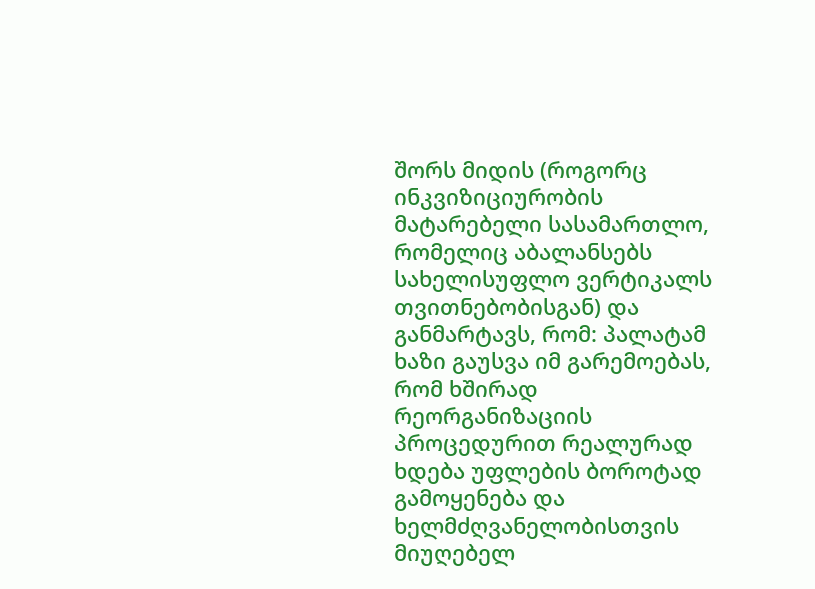შორს მიდის (როგორც ინკვიზიციურობის მატარებელი სასამართლო, რომელიც აბალანსებს სახელისუფლო ვერტიკალს თვითნებობისგან) და განმარტავს, რომ: პალატამ ხაზი გაუსვა იმ გარემოებას, რომ ხშირად რეორგანიზაციის პროცედურით რეალურად ხდება უფლების ბოროტად გამოყენება და ხელმძღვანელობისთვის მიუღებელ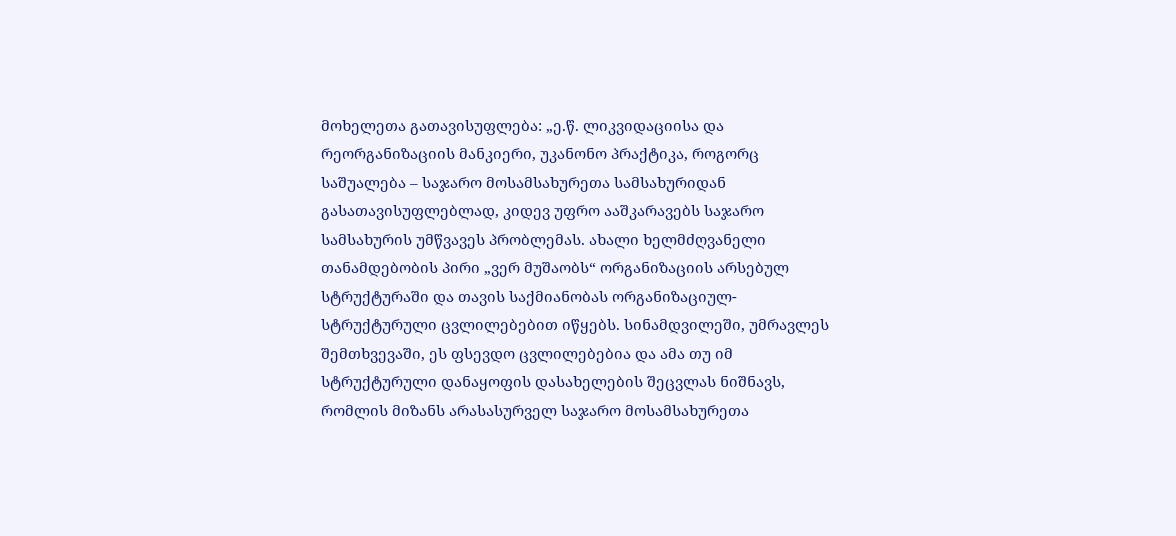მოხელეთა გათავისუფლება: „ე.წ. ლიკვიდაციისა და რეორგანიზაციის მანკიერი, უკანონო პრაქტიკა, როგორც საშუალება – საჯარო მოსამსახურეთა სამსახურიდან გასათავისუფლებლად, კიდევ უფრო ააშკარავებს საჯარო სამსახურის უმწვავეს პრობლემას. ახალი ხელმძღვანელი თანამდებობის პირი „ვერ მუშაობს“ ორგანიზაციის არსებულ სტრუქტურაში და თავის საქმიანობას ორგანიზაციულ-სტრუქტურული ცვლილებებით იწყებს. სინამდვილეში, უმრავლეს შემთხვევაში, ეს ფსევდო ცვლილებებია და ამა თუ იმ სტრუქტურული დანაყოფის დასახელების შეცვლას ნიშნავს, რომლის მიზანს არასასურველ საჯარო მოსამსახურეთა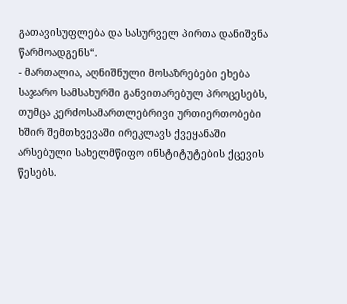გათავისუფლება და სასურველ პირთა დანიშვნა წარმოადგენს“.
- მართალია, აღნიშნული მოსაზრებები ეხება საჯარო სამსახურში განვითარებულ პროცესებს, თუმცა კერძოსამართლებრივი ურთიერთობები ხშირ შემთხვევაში ირეკლავს ქვეყანაში არსებული სახელმწიფო ინსტიტუტების ქცევის წესებს.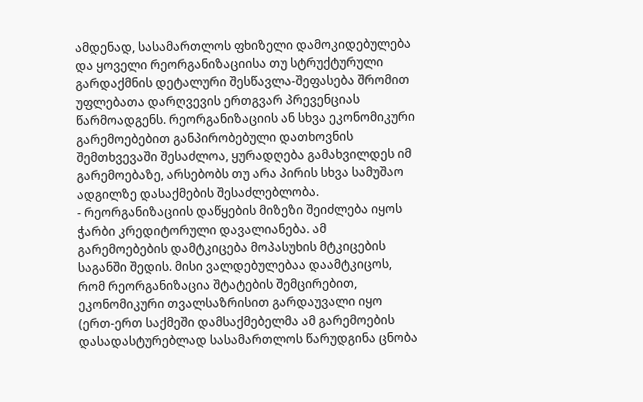ამდენად, სასამართლოს ფხიზელი დამოკიდებულება და ყოველი რეორგანიზაციისა თუ სტრუქტურული გარდაქმნის დეტალური შესწავლა-შეფასება შრომით უფლებათა დარღვევის ერთგვარ პრევენციას წარმოადგენს. რეორგანიზაციის ან სხვა ეკონომიკური გარემოებებით განპირობებული დათხოვნის შემთხვევაში შესაძლოა, ყურადღება გამახვილდეს იმ გარემოებაზე, არსებობს თუ არა პირის სხვა სამუშაო ადგილზე დასაქმების შესაძლებლობა.
- რეორგანიზაციის დაწყების მიზეზი შეიძლება იყოს ჭარბი კრედიტორული დავალიანება. ამ გარემოებების დამტკიცება მოპასუხის მტკიცების საგანში შედის. მისი ვალდებულებაა დაამტკიცოს, რომ რეორგანიზაცია შტატების შემცირებით, ეკონომიკური თვალსაზრისით გარდაუვალი იყო (ერთ-ერთ საქმეში დამსაქმებელმა ამ გარემოების დასადასტურებლად სასამართლოს წარუდგინა ცნობა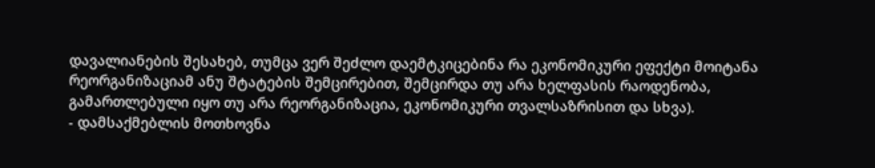დავალიანების შესახებ, თუმცა ვერ შეძლო დაემტკიცებინა რა ეკონომიკური ეფექტი მოიტანა რეორგანიზაციამ ანუ შტატების შემცირებით, შემცირდა თუ არა ხელფასის რაოდენობა, გამართლებული იყო თუ არა რეორგანიზაცია, ეკონომიკური თვალსაზრისით და სხვა).
- დამსაქმებლის მოთხოვნა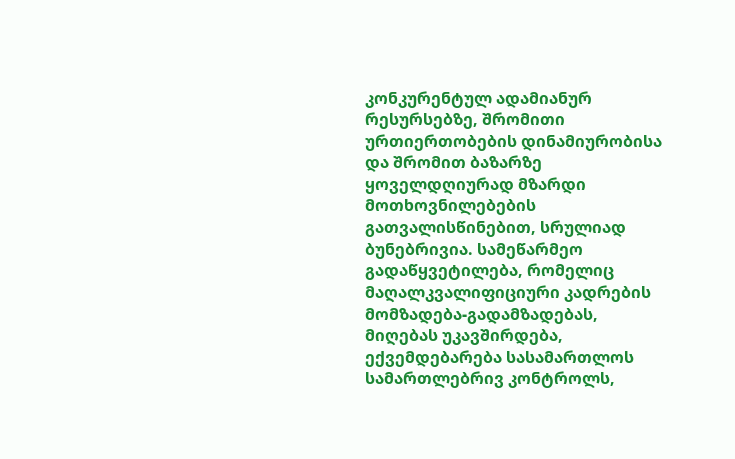კონკურენტულ ადამიანურ რესურსებზე, შრომითი ურთიერთობების დინამიურობისა და შრომით ბაზარზე ყოველდღიურად მზარდი მოთხოვნილებების გათვალისწინებით, სრულიად ბუნებრივია. სამეწარმეო გადაწყვეტილება, რომელიც მაღალკვალიფიციური კადრების მომზადება-გადამზადებას, მიღებას უკავშირდება, ექვემდებარება სასამართლოს სამართლებრივ კონტროლს,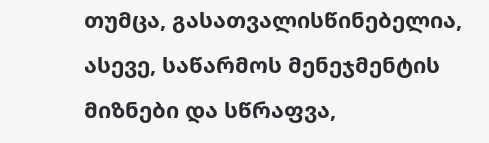თუმცა, გასათვალისწინებელია, ასევე, საწარმოს მენეჯმენტის მიზნები და სწრაფვა,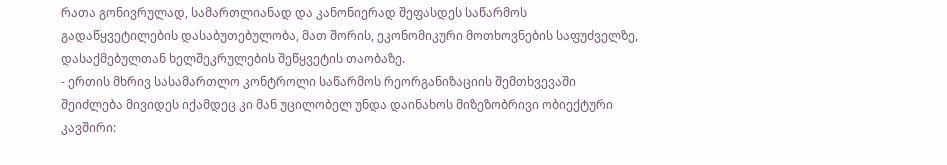რათა გონივრულად, სამართლიანად და კანონიერად შეფასდეს საწარმოს გადაწყვეტილების დასაბუთებულობა, მათ შორის, ეკონომიკური მოთხოვნების საფუძველზე, დასაქმებულთან ხელშეკრულების შეწყვეტის თაობაზე.
- ერთის მხრივ სასამართლო კონტროლი საწარმოს რეორგანიზაციის შემთხვევაში შეიძლება მივიდეს იქამდეც კი მან უცილობელ უნდა დაინახოს მიზეზობრივი ობიექტური კავშირი: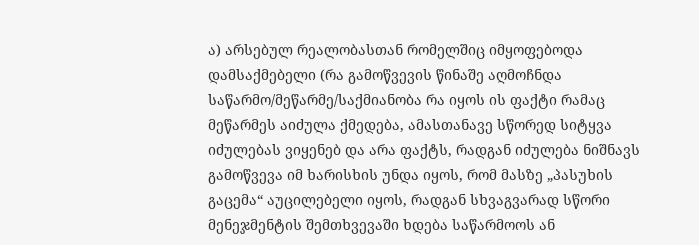ა) არსებულ რეალობასთან რომელშიც იმყოფებოდა დამსაქმებელი (რა გამოწვევის წინაშე აღმოჩნდა საწარმო/მეწარმე/საქმიანობა რა იყოს ის ფაქტი რამაც მეწარმეს აიძულა ქმედება, ამასთანავე სწორედ სიტყვა იძულებას ვიყენებ და არა ფაქტს, რადგან იძულება ნიშნავს გამოწვევა იმ ხარისხის უნდა იყოს, რომ მასზე „პასუხის გაცემა“ აუცილებელი იყოს, რადგან სხვაგვარად სწორი მენეჯმენტის შემთხვევაში ხდება საწარმოოს ან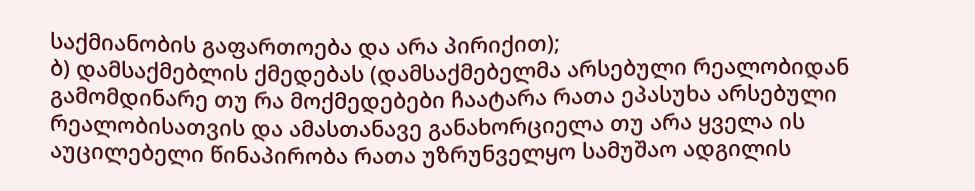საქმიანობის გაფართოება და არა პირიქით);
ბ) დამსაქმებლის ქმედებას (დამსაქმებელმა არსებული რეალობიდან გამომდინარე თუ რა მოქმედებები ჩაატარა რათა ეპასუხა არსებული რეალობისათვის და ამასთანავე განახორციელა თუ არა ყველა ის აუცილებელი წინაპირობა რათა უზრუნველყო სამუშაო ადგილის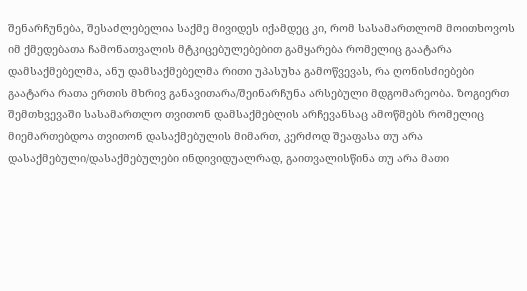შენარჩუნება, შესაძლებელია საქმე მივიდეს იქამდეც კი, რომ სასამართლომ მოითხოვოს იმ ქმედებათა ჩამონათვალის მტკიცებულებებით გამყარება რომელიც გაატარა დამსაქმებელმა, ანუ დამსაქმებელმა რითი უპასუხა გამოწვევას, რა ღონისძიებები გაატარა რათა ერთის მხრივ განავითარა/შეინარჩუნა არსებული მდგომარეობა. ზოგიერთ შემთხვევაში სასამართლო თვითონ დამსაქმებლის არჩევანსაც ამოწმებს რომელიც მიემართებდოა თვითონ დასაქმებულის მიმართ, კერძოდ შეაფასა თუ არა დასაქმებული/დასაქმებულები ინდივიდუალრად, გაითვალისწინა თუ არა მათი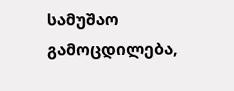სამუშაო გამოცდილება,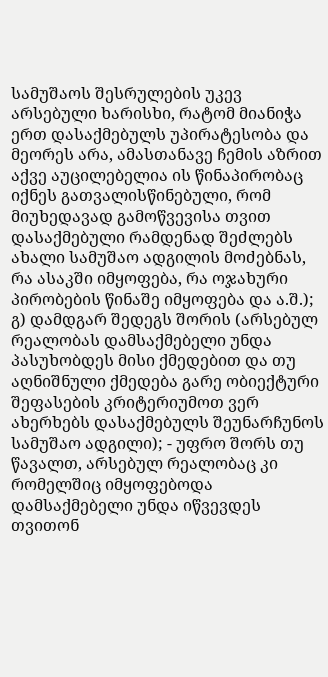სამუშაოს შესრულების უკევ არსებული ხარისხი, რატომ მიანიჭა ერთ დასაქმებულს უპირატესობა და მეორეს არა, ამასთანავე ჩემის აზრით აქვე აუცილებელია ის წინაპირობაც იქნეს გათვალისწინებული, რომ მიუხედავად გამოწვევისა თვით დასაქმებული რამდენად შეძლებს ახალი სამუშაო ადგილის მოძებნას, რა ასაკში იმყოფება, რა ოჯახური პირობების წინაშე იმყოფება და ა.შ.);
გ) დამდგარ შედეგს შორის (არსებულ რეალობას დამსაქმებელი უნდა პასუხობდეს მისი ქმედებით და თუ აღნიშნული ქმედება გარე ობიექტური შეფასების კრიტერიუმოთ ვერ ახერხებს დასაქმებულს შეუნარჩუნოს სამუშაო ადგილი); - უფრო შორს თუ წავალთ, არსებულ რეალობაც კი რომელშიც იმყოფებოდა დამსაქმებელი უნდა იწვევდეს თვითონ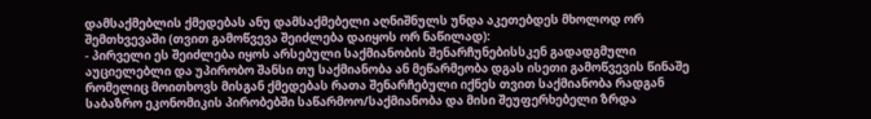დამსაქმებლის ქმედებას ანუ დამსაქმებელი აღნიშნულს უნდა აკეთებდეს მხოლოდ ორ შემთხვევაში (თვით გამოწვევა შეიძლება დაიყოს ორ ნაწილად):
- პირველი ეს შეიძლება იყოს არსებული საქმიანობის შენარჩუნებისსკენ გადადგმული აუციელებლი და უპირობო შანსი თუ საქმიანობა ან მეწარმეობა დგას ისეთი გამოწვევის წინაშე რომელიც მოითხოვს მისგან ქმედებას რათა შენარჩებული იქნეს თვით საქმიანობა რადგან საბაზრო ეკონომიკის პირობებში საწარმოო/საქმიანობა და მისი შეუფერხებელი ზრდა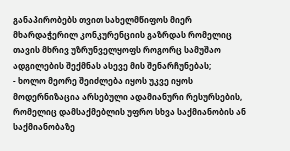განაპირობებს თვით სახელმწიფოს მიერ მხარდაჭერილ კონკურენციის გაზრდას რომელიც თავის მხრივ უზრუნველყოფს როგორც სამუშაო ადგილების შექმნას ასევე მის შენარჩუნებას;
- ხოლო მეორე შეიძლება იყოს უკვე იყოს მოდერნიზაცია არსებული ადამიანური რესურსების, რომელიც დამსაქმებლის უფრო სხვა საქმიანობის ან საქმიანობაზე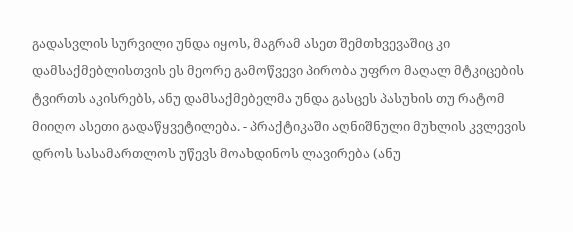გადასვლის სურვილი უნდა იყოს, მაგრამ ასეთ შემთხვევაშიც კი დამსაქმებლისთვის ეს მეორე გამოწვევი პირობა უფრო მაღალ მტკიცების ტვირთს აკისრებს, ანუ დამსაქმებელმა უნდა გასცეს პასუხის თუ რატომ მიიღო ასეთი გადაწყვეტილება. - პრაქტიკაში აღნიშნული მუხლის კვლევის დროს სასამართლოს უწევს მოახდინოს ლავირება (ანუ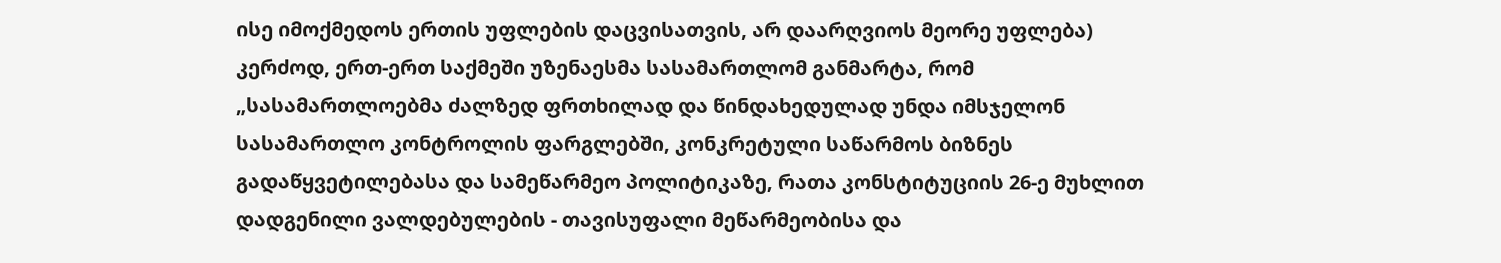ისე იმოქმედოს ერთის უფლების დაცვისათვის, არ დაარღვიოს მეორე უფლება) კერძოდ, ერთ-ერთ საქმეში უზენაესმა სასამართლომ განმარტა, რომ „სასამართლოებმა ძალზედ ფრთხილად და წინდახედულად უნდა იმსჯელონ სასამართლო კონტროლის ფარგლებში, კონკრეტული საწარმოს ბიზნეს გადაწყვეტილებასა და სამეწარმეო პოლიტიკაზე, რათა კონსტიტუციის 26-ე მუხლით დადგენილი ვალდებულების - თავისუფალი მეწარმეობისა და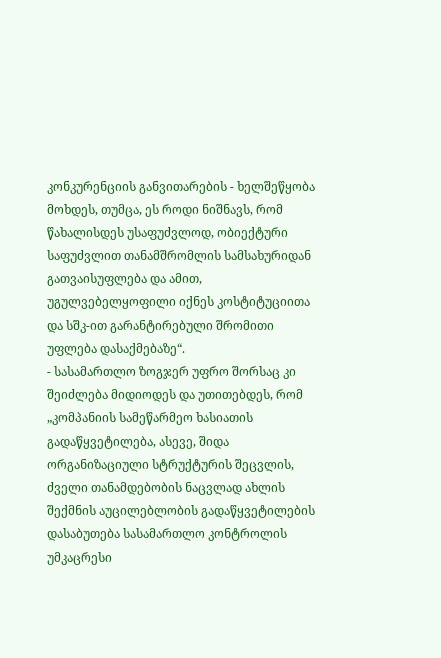კონკურენციის განვითარების - ხელშეწყობა მოხდეს, თუმცა, ეს როდი ნიშნავს, რომ წახალისდეს უსაფუძვლოდ, ობიექტური საფუძვლით თანამშრომლის სამსახურიდან გათვაისუფლება და ამით, უგულვებელყოფილი იქნეს კოსტიტუციითა და სშკ-ით გარანტირებული შრომითი უფლება დასაქმებაზე“.
- სასამართლო ზოგჯერ უფრო შორსაც კი შეიძლება მიდიოდეს და უთითებდეს, რომ „კომპანიის სამეწარმეო ხასიათის გადაწყვეტილება, ასევე, შიდა ორგანიზაციული სტრუქტურის შეცვლის, ძველი თანამდებობის ნაცვლად ახლის შექმნის აუცილებლობის გადაწყვეტილების დასაბუთება სასამართლო კონტროლის უმკაცრესი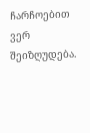ჩარჩოებით ვერ შეიზღუდება.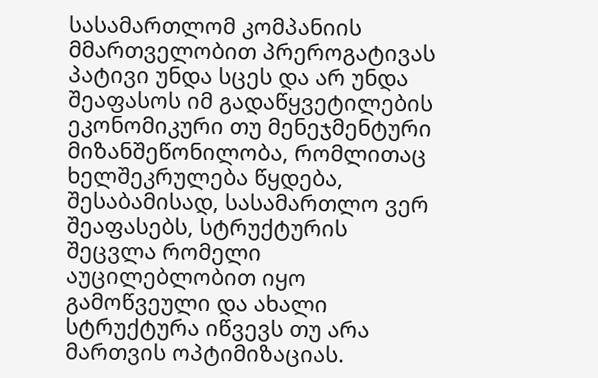სასამართლომ კომპანიის მმართველობით პრეროგატივას პატივი უნდა სცეს და არ უნდა შეაფასოს იმ გადაწყვეტილების ეკონომიკური თუ მენეჯმენტური მიზანშეწონილობა, რომლითაც ხელშეკრულება წყდება, შესაბამისად, სასამართლო ვერ შეაფასებს, სტრუქტურის შეცვლა რომელი აუცილებლობით იყო გამოწვეული და ახალი სტრუქტურა იწვევს თუ არა მართვის ოპტიმიზაციას.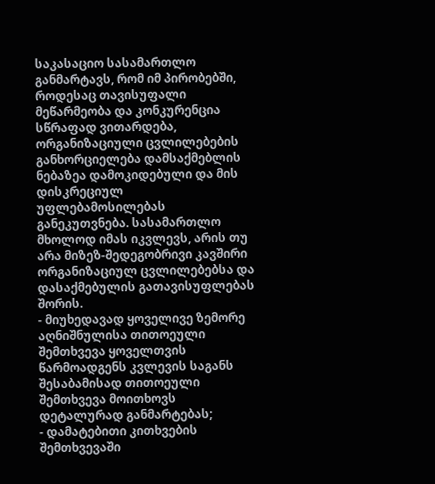საკასაციო სასამართლო განმარტავს, რომ იმ პირობებში, როდესაც თავისუფალი მეწარმეობა და კონკურენცია სწრაფად ვითარდება, ორგანიზაციული ცვლილებების განხორციელება დამსაქმებლის ნებაზეა დამოკიდებული და მის დისკრეციულ უფლებამოსილებას განეკუთვნება. სასამართლო მხოლოდ იმას იკვლევს, არის თუ არა მიზეზ-შედეგობრივი კავშირი ორგანიზაციულ ცვლილებებსა და დასაქმებულის გათავისუფლებას შორის.
- მიუხედავად ყოველივე ზემორე აღნიშნულისა თითოეული შემთხვევა ყოველთვის წარმოადგენს კვლევის საგანს შესაბამისად თითოეული შემთხვევა მოითხოვს დეტალურად განმარტებას;
- დამატებითი კითხვების შემთხვევაში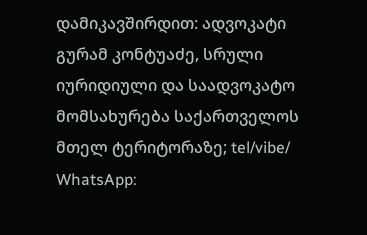დამიკავშირდით: ადვოკატი გურამ კონტუაძე, სრული იურიდიული და საადვოკატო მომსახურება საქართველოს მთელ ტერიტორაზე; tel/vibe/ WhatsApp: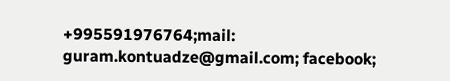+995591976764;mail: guram.kontuadze@gmail.com; facebook;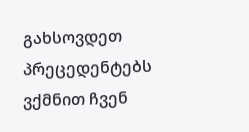გახსოვდეთ პრეცედენტებს ვქმნით ჩვენ